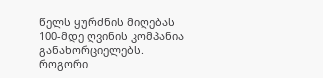წელს ყურძნის მიღებას 100-მდე ღვინის კომპანია განახორციელებს. როგორი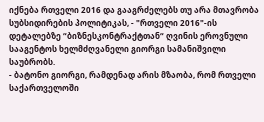იქნება რთველი 2016 და გააგრძელებს თუ არა მთავრობა სუბსიდირების პოლიტიკას, - "რთველი 2016"-ის დეტალებზე “ბიზნესკონტრაქტთან“ ღვინის ეროვნული სააგენტოს ხელმძღვანელი გიორგი სამანიშვილი საუბრობს.
- ბატონო გიორგი, რამდენად არის მზაობა, რომ რთველი საქართველოში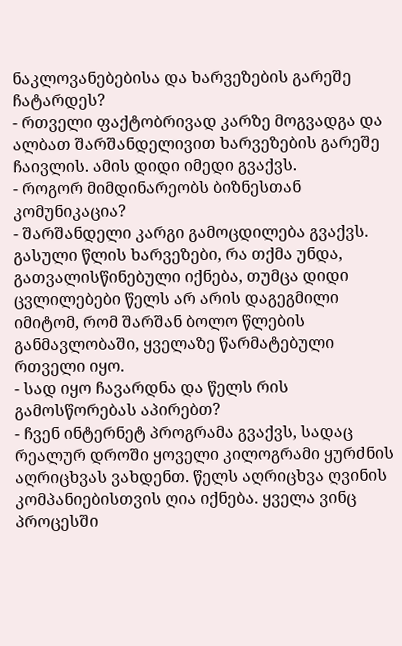ნაკლოვანებებისა და ხარვეზების გარეშე ჩატარდეს?
- რთველი ფაქტობრივად კარზე მოგვადგა და ალბათ შარშანდელივით ხარვეზების გარეშე ჩაივლის. ამის დიდი იმედი გვაქვს.
- როგორ მიმდინარეობს ბიზნესთან კომუნიკაცია?
- შარშანდელი კარგი გამოცდილება გვაქვს. გასული წლის ხარვეზები, რა თქმა უნდა, გათვალისწინებული იქნება, თუმცა დიდი ცვლილებები წელს არ არის დაგეგმილი იმიტომ, რომ შარშან ბოლო წლების განმავლობაში, ყველაზე წარმატებული რთველი იყო.
- სად იყო ჩავარდნა და წელს რის გამოსწორებას აპირებთ?
- ჩვენ ინტერნეტ პროგრამა გვაქვს, სადაც რეალურ დროში ყოველი კილოგრამი ყურძნის აღრიცხვას ვახდენთ. წელს აღრიცხვა ღვინის კომპანიებისთვის ღია იქნება. ყველა ვინც პროცესში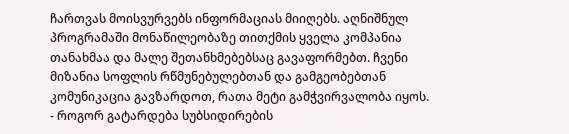ჩართვას მოისვურვებს ინფორმაციას მიიღებს. აღნიშნულ პროგრამაში მონაწილეობაზე თითქმის ყველა კომპანია თანახმაა და მალე შეთანხმებებსაც გავაფორმებთ. ჩვენი მიზანია სოფლის რწმუნებულებთან და გამგეობებთან კომუნიკაცია გავზარდოთ, რათა მეტი გამჭვირვალობა იყოს.
- როგორ გატარდება სუბსიდირების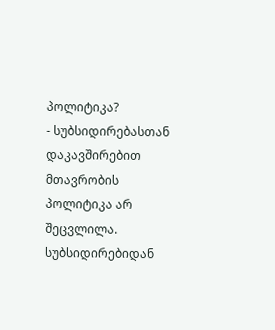პოლიტიკა?
- სუბსიდირებასთან დაკავშირებით მთავრობის პოლიტიკა არ შეცვლილა. სუბსიდირებიდან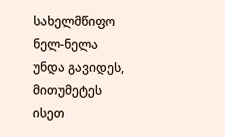სახელმწიფო ნელ-ნელა უნდა გავიდეს, მითუმეტეს ისეთ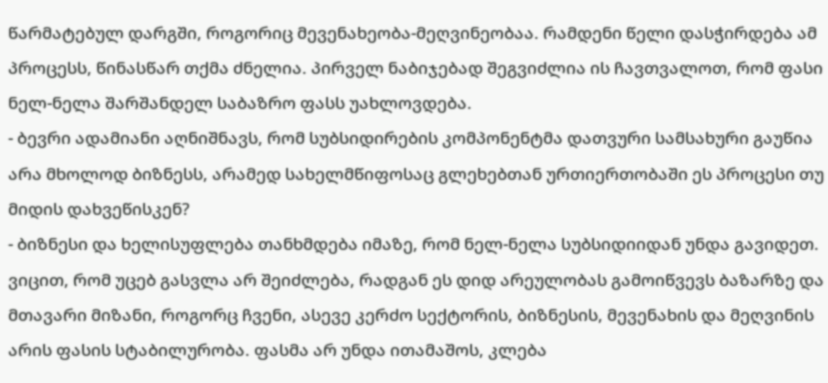წარმატებულ დარგში, როგორიც მევენახეობა-მეღვინეობაა. რამდენი წელი დასჭირდება ამ პროცესს, წინასწარ თქმა ძნელია. პირველ ნაბიჯებად შეგვიძლია ის ჩავთვალოთ, რომ ფასი ნელ-ნელა შარშანდელ საბაზრო ფასს უახლოვდება.
- ბევრი ადამიანი აღნიშნავს, რომ სუბსიდირების კომპონენტმა დათვური სამსახური გაუწია არა მხოლოდ ბიზნესს, არამედ სახელმწიფოსაც გლეხებთან ურთიერთობაში ეს პროცესი თუ მიდის დახვეწისკენ?
- ბიზნესი და ხელისუფლება თანხმდება იმაზე, რომ ნელ-ნელა სუბსიდიიდან უნდა გავიდეთ. ვიცით, რომ უცებ გასვლა არ შეიძლება, რადგან ეს დიდ არეულობას გამოიწვევს ბაზარზე და მთავარი მიზანი, როგორც ჩვენი, ასევე კერძო სექტორის, ბიზნესის, მევენახის და მეღვინის არის ფასის სტაბილურობა. ფასმა არ უნდა ითამაშოს, კლება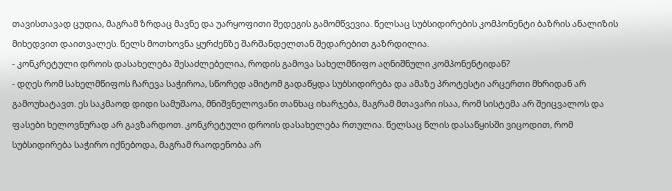თავისთავად ცუდია, მაგრამ ზრდაც მავნე და უარყოფითი შედეგის გამომწვევია. წელსაც სუბსიდირების კომპონენტი ბაზრის ანალიზის მიხედვით დაითვალეს. წელს მოთხოვნა ყურძენზე შარშანდელთან შედარებით გაზრდილია.
- კონკრეტული დროის დასახელება შესაძლებელია, როდის გამოვა სახელმწიფო აღნიშნული კომპონენტიდან?
- დღეს რომ სახელმწიფოს ჩარევა საჭიროა, სწორედ ამიტომ გადაწყდა სუბსიდირება და ამაზე პროტესტი არცერთი მხრიდან არ გამოუხატავთ. ეს საკმაოდ დიდი სამუშაოა, მნიშვნელოვანი თანხაც იხარჯება, მაგრამ მთავარი ისაა, რომ სისტემა არ შეიცვალოს და ფასები ხელოვნურად არ გავზარდოთ. კონკრეტული დროის დასახელება რთულია. წელსაც წლის დასაწყისში ვიცოდით, რომ სუბსიდირება საჭირო იქნებოდა, მაგრამ რაოდენობა არ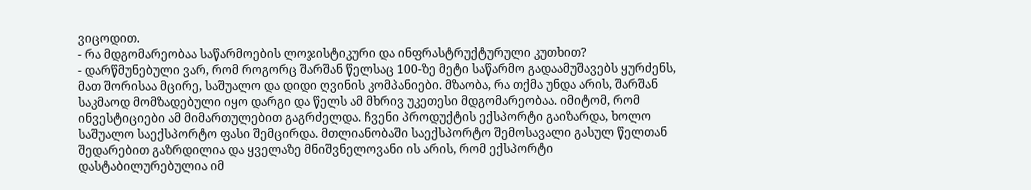ვიცოდით.
- რა მდგომარეობაა საწარმოების ლოჯისტიკური და ინფრასტრუქტურული კუთხით?
- დარწმუნებული ვარ, რომ როგორც შარშან წელსაც 100-ზე მეტი საწარმო გადაამუშავებს ყურძენს, მათ შორისაა მცირე, საშუალო და დიდი ღვინის კომპანიები. მზაობა, რა თქმა უნდა არის, შარშან საკმაოდ მომზადებული იყო დარგი და წელს ამ მხრივ უკეთესი მდგომარეობაა. იმიტომ, რომ ინვესტიციები ამ მიმართულებით გაგრძელდა. ჩვენი პროდუქტის ექსპორტი გაიზარდა, ხოლო საშუალო საექსპორტო ფასი შემცირდა. მთლიანობაში საექსპორტო შემოსავალი გასულ წელთან შედარებით გაზრდილია და ყველაზე მნიშვნელოვანი ის არის, რომ ექსპორტი დასტაბილურებულია იმ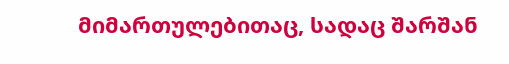მიმართულებითაც, სადაც შარშან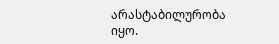არასტაბილურობა იყო.